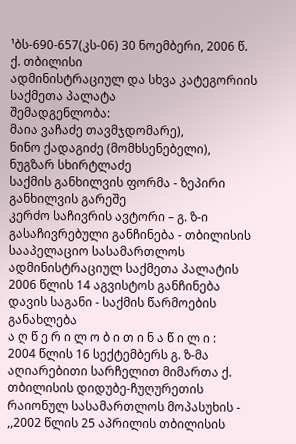¹ბს-690-657(კს-06) 30 ნოემბერი, 2006 წ.
ქ. თბილისი
ადმინისტრაციულ და სხვა კატეგორიის საქმეთა პალატა
შემადგენლობა:
მაია ვაჩაძე თავმჯდომარე),
ნინო ქადაგიძე (მომხსენებელი), ნუგზარ სხირტლაძე
საქმის განხილვის ფორმა - ზეპირი განხილვის გარეშე
კერძო საჩივრის ავტორი – გ. ზ-ი
გასაჩივრებული განჩინება - თბილისის სააპელაციო სასამართლოს ადმინისტრაციულ საქმეთა პალატის 2006 წლის 14 აგვისტოს განჩინება
დავის საგანი - საქმის წარმოების განახლება
ა ღ წ ე რ ი ლ ო ბ ი თ ი ნ ა წ ი ლ ი :
2004 წლის 16 სექტემბერს გ. ზ-მა აღიარებითი სარჩელით მიმართა ქ. თბილისის დიდუბე-ჩუღურეთის რაიონულ სასამართლოს მოპასუხის - ,,2002 წლის 25 აპრილის თბილისის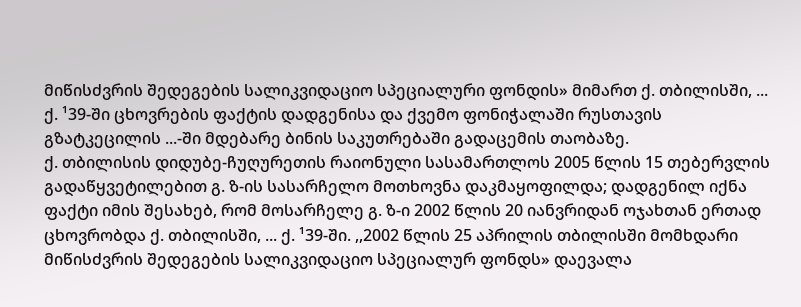მიწისძვრის შედეგების სალიკვიდაციო სპეციალური ფონდის» მიმართ ქ. თბილისში, ... ქ. ¹39-ში ცხოვრების ფაქტის დადგენისა და ქვემო ფონიჭალაში რუსთავის გზატკეცილის ...-ში მდებარე ბინის საკუთრებაში გადაცემის თაობაზე.
ქ. თბილისის დიდუბე-ჩუღურეთის რაიონული სასამართლოს 2005 წლის 15 თებერვლის გადაწყვეტილებით გ. ზ-ის სასარჩელო მოთხოვნა დაკმაყოფილდა; დადგენილ იქნა ფაქტი იმის შესახებ, რომ მოსარჩელე გ. ზ-ი 2002 წლის 20 იანვრიდან ოჯახთან ერთად ცხოვრობდა ქ. თბილისში, ... ქ. ¹39-ში. ,,2002 წლის 25 აპრილის თბილისში მომხდარი მიწისძვრის შედეგების სალიკვიდაციო სპეციალურ ფონდს» დაევალა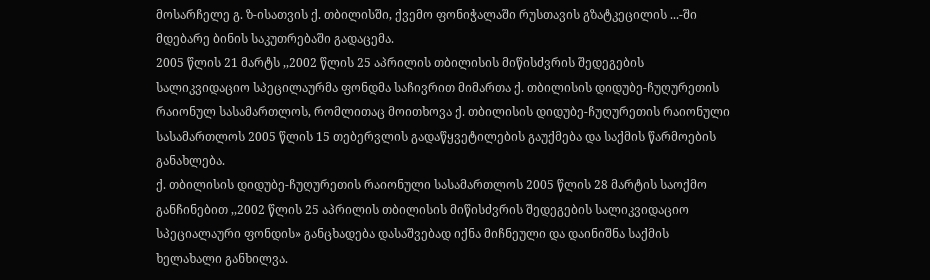მოსარჩელე გ. ზ-ისათვის ქ. თბილისში, ქვემო ფონიჭალაში რუსთავის გზატკეცილის ...-ში მდებარე ბინის საკუთრებაში გადაცემა.
2005 წლის 21 მარტს ,,2002 წლის 25 აპრილის თბილისის მიწისძვრის შედეგების სალიკვიდაციო სპეცილაურმა ფონდმა საჩივრით მიმართა ქ. თბილისის დიდუბე-ჩუღურეთის რაიონულ სასამართლოს, რომლითაც მოითხოვა ქ. თბილისის დიდუბე-ჩუღურეთის რაიონული სასამართლოს 2005 წლის 15 თებერვლის გადაწყვეტილების გაუქმება და საქმის წარმოების განახლება.
ქ. თბილისის დიდუბე-ჩუღურეთის რაიონული სასამართლოს 2005 წლის 28 მარტის საოქმო განჩინებით ,,2002 წლის 25 აპრილის თბილისის მიწისძვრის შედეგების სალიკვიდაციო სპეციალაური ფონდის» განცხადება დასაშვებად იქნა მიჩნეული და დაინიშნა საქმის ხელახალი განხილვა.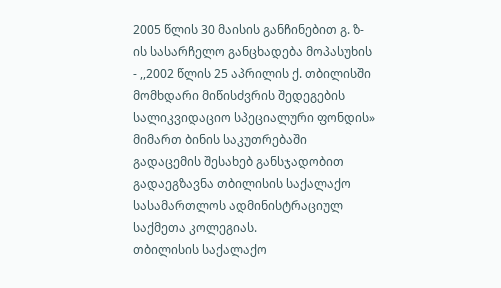2005 წლის 30 მაისის განჩინებით გ. ზ-ის სასარჩელო განცხადება მოპასუხის - ,,2002 წლის 25 აპრილის ქ. თბილისში მომხდარი მიწისძვრის შედეგების სალიკვიდაციო სპეციალური ფონდის» მიმართ ბინის საკუთრებაში გადაცემის შესახებ განსჯადობით გადაეგზავნა თბილისის საქალაქო სასამართლოს ადმინისტრაციულ საქმეთა კოლეგიას.
თბილისის საქალაქო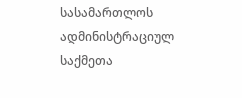სასამართლოს ადმინისტრაციულ საქმეთა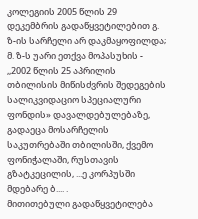კოლეგიის 2005 წლის 29 დეკემბრის გადაწყვეტილებით გ. ზ-ის სარჩელი არ დაკმაყოფილდა; მ. ზ-ს უარი ეთქვა მოპასუხის - ,,2002 წლის 25 აპრილის თბილისის მიწისძვრის შედეგების სალიკვიდაციო სპეციალური ფონდის» დავალდებულებაზე, გადაეცა მოსარჩელის საკუთრებაში თბილისში, ქვემო ფონიჭალაში, რუსთავის გზატკეცილის, ...ე კორპუსში მდებარე ბ.... .
მითითებული გადაწყვეტილება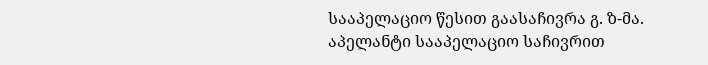სააპელაციო წესით გაასაჩივრა გ. ზ-მა.
აპელანტი სააპელაციო საჩივრით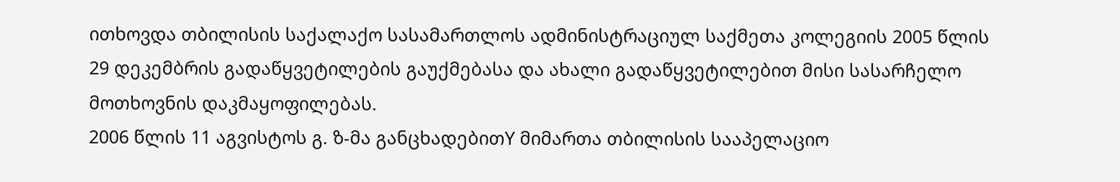ითხოვდა თბილისის საქალაქო სასამართლოს ადმინისტრაციულ საქმეთა კოლეგიის 2005 წლის 29 დეკემბრის გადაწყვეტილების გაუქმებასა და ახალი გადაწყვეტილებით მისი სასარჩელო მოთხოვნის დაკმაყოფილებას.
2006 წლის 11 აგვისტოს გ. ზ-მა განცხადებითY მიმართა თბილისის სააპელაციო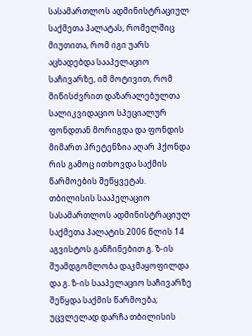სასამართლოს ადმინისტრაციულ საქმეთა პალატას, რომელშიც მიუთითა, რომ იგი უარს აცხადებდა სააპელაციო საჩივარზე, იმ მოტივით, რომ მიწისძვრით დაზარალებულთა სალიკვიდაციო სპეციალურ ფონდთან მორიგდა და ფონდის მიმართ პრეტენზია აღარ ჰქონდა რის გამოც ითხოვდა საქმის წარმოების შეწყვეტას.
თბილისის სააპელაციო სასამართლოს ადმინისტრაციულ საქმეთა პალატის 2006 წლის 14 აგვისტოს განჩინებით გ. ზ-ის შუამდგომლობა დაკმაყოფილდა და გ. ზ-ის სააპელაციო საჩივარზე შეწყდა საქმის წარმოება; უცვლელად დარჩა თბილისის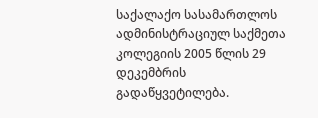საქალაქო სასამართლოს ადმინისტრაციულ საქმეთა კოლეგიის 2005 წლის 29 დეკემბრის გადაწყვეტილება.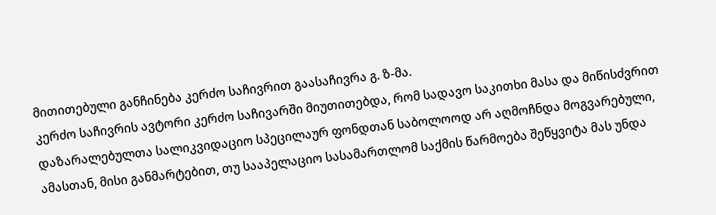მითითებული განჩინება კერძო საჩივრით გაასაჩივრა გ. ზ-მა.
კერძო საჩივრის ავტორი კერძო საჩივარში მიუთითებდა, რომ სადავო საკითხი მასა და მიწისძვრით დაზარალებულთა სალიკვიდაციო სპეცილაურ ფონდთან საბოლოოდ არ აღმოჩნდა მოგვარებული, ამასთან, მისი განმარტებით, თუ სააპელაციო სასამართლომ საქმის წარმოება შეწყვიტა მას უნდა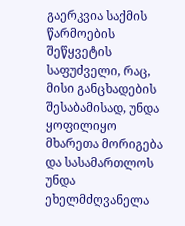გაერკვია საქმის წარმოების შეწყვეტის საფუძველი, რაც, მისი განცხადების შესაბამისად, უნდა ყოფილიყო მხარეთა მორიგება და სასამართლოს უნდა ეხელმძღვანელა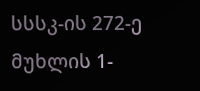სსსკ-ის 272-ე მუხლის 1-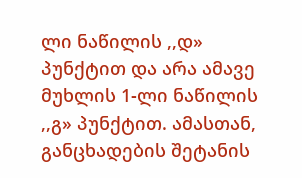ლი ნაწილის ,,დ» პუნქტით და არა ამავე მუხლის 1-ლი ნაწილის ,,გ» პუნქტით. ამასთან, განცხადების შეტანის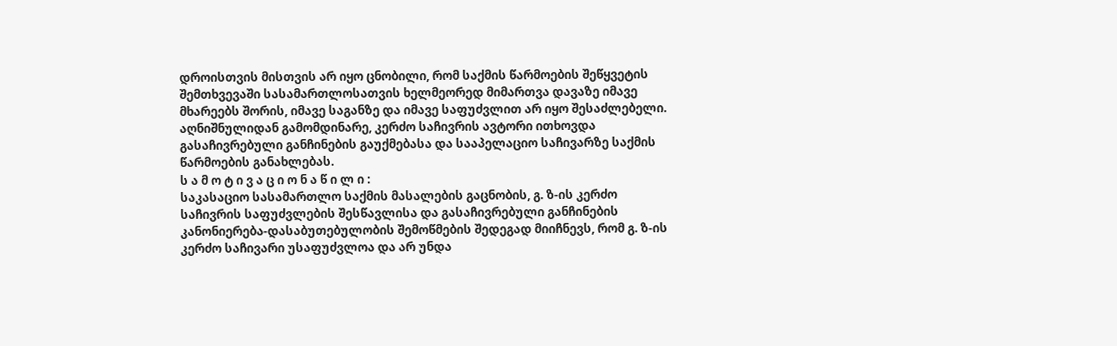დროისთვის მისთვის არ იყო ცნობილი, რომ საქმის წარმოების შეწყვეტის შემთხვევაში სასამართლოსათვის ხელმეორედ მიმართვა დავაზე იმავე მხარეებს შორის, იმავე საგანზე და იმავე საფუძვლით არ იყო შესაძლებელი.
აღნიშნულიდან გამომდინარე, კერძო საჩივრის ავტორი ითხოვდა გასაჩივრებული განჩინების გაუქმებასა და სააპელაციო საჩივარზე საქმის წარმოების განახლებას.
ს ა მ ო ტ ი ვ ა ც ი ო ნ ა წ ი ლ ი :
საკასაციო სასამართლო საქმის მასალების გაცნობის, გ. ზ-ის კერძო საჩივრის საფუძვლების შესწავლისა და გასაჩივრებული განჩინების კანონიერება-დასაბუთებულობის შემოწმების შედეგად მიიჩნევს, რომ გ. ზ-ის კერძო საჩივარი უსაფუძვლოა და არ უნდა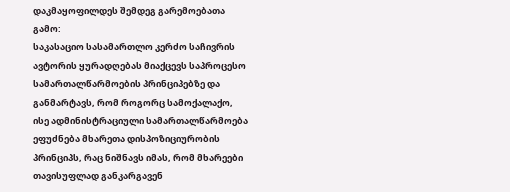დაკმაყოფილდეს შემდეგ გარემოებათა გამო:
საკასაციო სასამართლო კერძო საჩივრის ავტორის ყურადღებას მიაქცევს საპროცესო სამართალწარმოების პრინციპებზე და განმარტავს, რომ როგორც სამოქალაქო, ისე ადმინისტრაციული სამართალწარმოება ეფუძნება მხარეთა დისპოზიციურობის პრინციპს, რაც ნიშნავს იმას, რომ მხარეები თავისუფლად განკარგავენ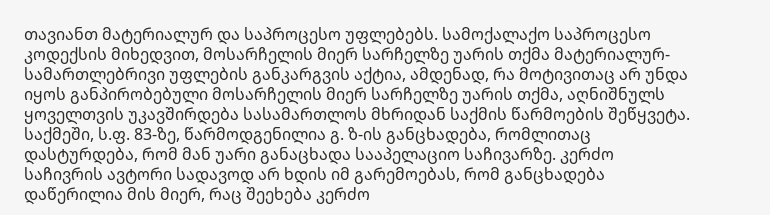თავიანთ მატერიალურ და საპროცესო უფლებებს. სამოქალაქო საპროცესო კოდექსის მიხედვით, მოსარჩელის მიერ სარჩელზე უარის თქმა მატერიალურ-სამართლებრივი უფლების განკარგვის აქტია, ამდენად, რა მოტივითაც არ უნდა იყოს განპირობებული მოსარჩელის მიერ სარჩელზე უარის თქმა, აღნიშნულს ყოველთვის უკავშირდება სასამართლოს მხრიდან საქმის წარმოების შეწყვეტა.
საქმეში, ს.ფ. 83-ზე, წარმოდგენილია გ. ზ-ის განცხადება, რომლითაც დასტურდება, რომ მან უარი განაცხადა სააპელაციო საჩივარზე. კერძო საჩივრის ავტორი სადავოდ არ ხდის იმ გარემოებას, რომ განცხადება დაწერილია მის მიერ, რაც შეეხება კერძო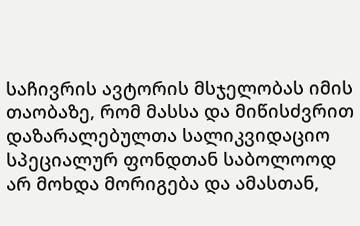საჩივრის ავტორის მსჯელობას იმის თაობაზე, რომ მასსა და მიწისძვრით დაზარალებულთა სალიკვიდაციო სპეციალურ ფონდთან საბოლოოდ არ მოხდა მორიგება და ამასთან,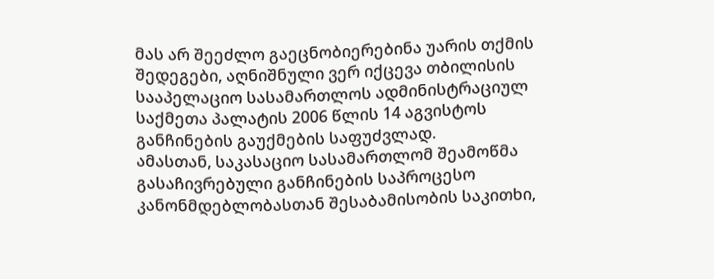მას არ შეეძლო გაეცნობიერებინა უარის თქმის შედეგები, აღნიშნული ვერ იქცევა თბილისის სააპელაციო სასამართლოს ადმინისტრაციულ საქმეთა პალატის 2006 წლის 14 აგვისტოს განჩინების გაუქმების საფუძვლად.
ამასთან, საკასაციო სასამართლომ შეამოწმა გასაჩივრებული განჩინების საპროცესო კანონმდებლობასთან შესაბამისობის საკითხი,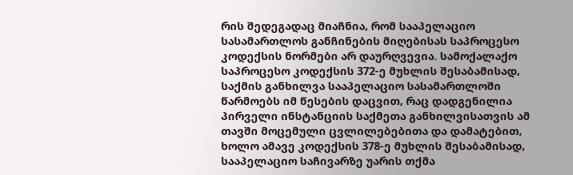რის შედეგადაც მიაჩნია, რომ სააპელაციო სასამართლოს განჩინების მიღებისას საპროცესო კოდექსის ნორმები არ დაურღვევია. სამოქალაქო საპროცესო კოდექსის 372-ე მუხლის შესაბამისად, საქმის განხილვა სააპელაციო სასამართლოში წარმოებს იმ წესების დაცვით, რაც დადგენილია პირველი ინსტანციის საქმეთა განხილვისათვის ამ თავში მოცემული ცვლილებებითა და დამატებით, ხოლო ამავე კოდექსის 378-ე მუხლის შესაბამისად, სააპელაციო საჩივარზე უარის თქმა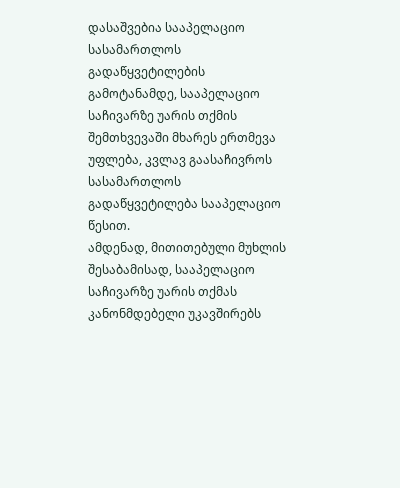დასაშვებია სააპელაციო სასამართლოს გადაწყვეტილების გამოტანამდე, სააპელაციო საჩივარზე უარის თქმის შემთხვევაში მხარეს ერთმევა უფლება, კვლავ გაასაჩივროს სასამართლოს გადაწყვეტილება სააპელაციო წესით.
ამდენად, მითითებული მუხლის შესაბამისად, სააპელაციო საჩივარზე უარის თქმას კანონმდებელი უკავშირებს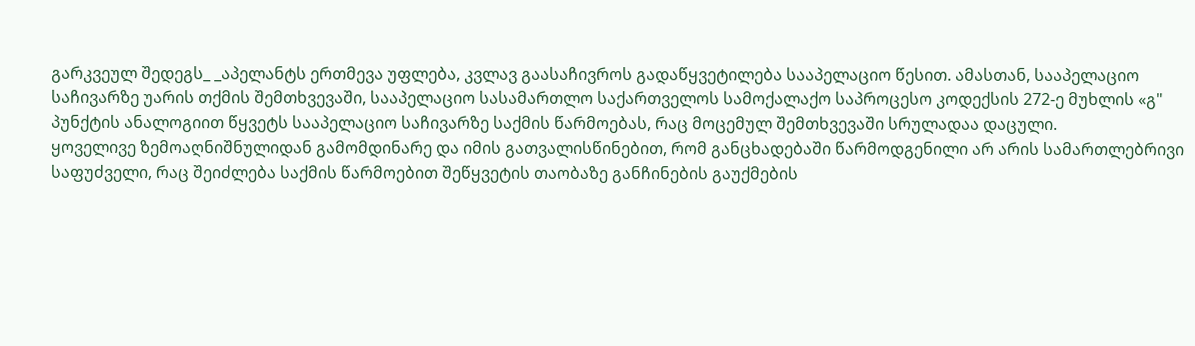გარკვეულ შედეგს_ _აპელანტს ერთმევა უფლება, კვლავ გაასაჩივროს გადაწყვეტილება სააპელაციო წესით. ამასთან, სააპელაციო საჩივარზე უარის თქმის შემთხვევაში, სააპელაციო სასამართლო საქართველოს სამოქალაქო საპროცესო კოდექსის 272-ე მუხლის «გ" პუნქტის ანალოგიით წყვეტს სააპელაციო საჩივარზე საქმის წარმოებას, რაც მოცემულ შემთხვევაში სრულადაა დაცული.
ყოველივე ზემოაღნიშნულიდან გამომდინარე და იმის გათვალისწინებით, რომ განცხადებაში წარმოდგენილი არ არის სამართლებრივი საფუძველი, რაც შეიძლება საქმის წარმოებით შეწყვეტის თაობაზე განჩინების გაუქმების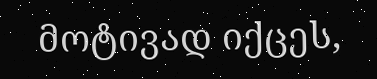მოტივად იქცეს,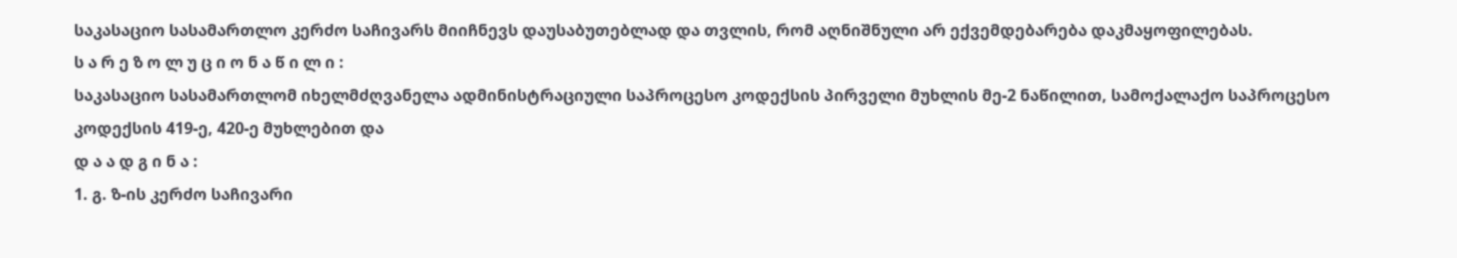საკასაციო სასამართლო კერძო საჩივარს მიიჩნევს დაუსაბუთებლად და თვლის, რომ აღნიშნული არ ექვემდებარება დაკმაყოფილებას.
ს ა რ ე ზ ო ლ უ ც ი ო ნ ა წ ი ლ ი :
საკასაციო სასამართლომ იხელმძღვანელა ადმინისტრაციული საპროცესო კოდექსის პირველი მუხლის მე-2 ნაწილით, სამოქალაქო საპროცესო კოდექსის 419-ე, 420-ე მუხლებით და
დ ა ა დ გ ი ნ ა :
1. გ. ზ-ის კერძო საჩივარი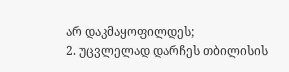არ დაკმაყოფილდეს;
2. უცვლელად დარჩეს თბილისის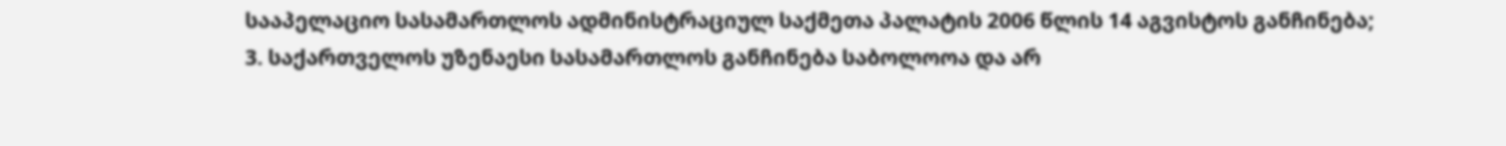სააპელაციო სასამართლოს ადმინისტრაციულ საქმეთა პალატის 2006 წლის 14 აგვისტოს განჩინება;
3. საქართველოს უზენაესი სასამართლოს განჩინება საბოლოოა და არ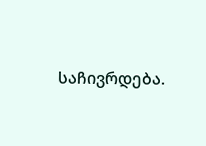საჩივრდება.